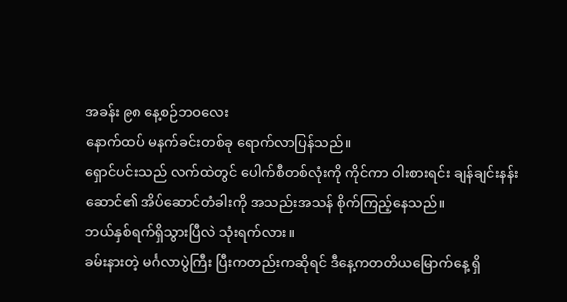အခန်း ၉၈ နေ့စဉ်ဘဝလေး
နောက်ထပ် မနက်ခင်းတစ်ခု ရောက်လာပြန်သည်။
ရှောင်ပင်းသည် လက်ထဲတွင် ပေါက်စီတစ်လုံးကို ကိုင်ကာ ဝါးစားရင်း ချန်ချင်းနန်းဆောင်၏ အိပ်ဆောင်တံခါးကို အသည်းအသန် စိုက်ကြည့်နေသည်။
ဘယ်နှစ်ရက်ရှိသွားပြီလဲ သုံးရက်လား။
ခမ်းနားတဲ့ မင်္ဂလာပွဲကြီး ပြီးကတည်းကဆိုရင် ဒီနေ့ကတတိယမြောက်နေ့ ရှိ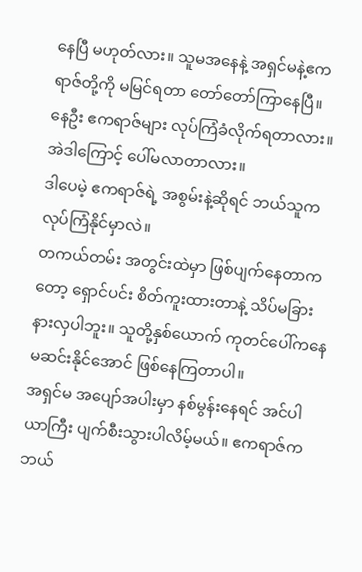နေပြီ မဟုတ်လား။ သူမအနေနဲ့ အရှင်မနဲ့ဧကရာဇ်တို့ကို မမြင်ရတာ တော်တော်ကြာနေပြီ။
နေဦး ဧကရာဇ်များ လုပ်ကြံခံလိုက်ရတာလား။ အဲဒါကြောင့် ပေါ်မလာတာလား။
ဒါပေမဲ့ ဧကရာဇ်ရဲ့ အစွမ်းနဲ့ဆိုရင် ဘယ်သူက လုပ်ကြံနိုင်မှာလဲ။
တကယ်တမ်း အတွင်းထဲမှာ ဖြစ်ပျက်နေတာကတော့ ရှောင်ပင်း စိတ်ကူးထားတာနဲ့ သိပ်မခြားနားလှပါဘူး။ သူတို့နှစ်ယောက် ကုတင်ပေါ်ကနေ မဆင်းနိုင်အောင် ဖြစ်နေကြတာပါ။
အရှင်မ အပျော်အပါးမှာ နစ်မွန်းနေရင် အင်ပါယာကြီး ပျက်စီးသွားပါလိမ့်မယ်။ ဧကရာဇ်က ဘယ်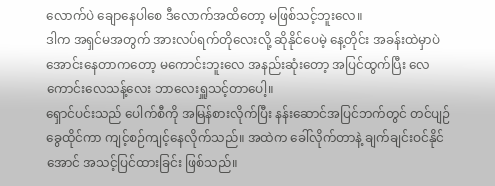လောက်ပဲ ချောနေပါစေ ဒီလောက်အထိတော့ မဖြစ်သင့်ဘူးလေ။
ဒါက အရှင်မအတွက် အားလပ်ရက်တိုလေးလို့ ဆိုနိုင်ပေမဲ့ နေ့တိုင်း အခန်းထဲမှာပဲ အောင်းနေတာကတော့ မကောင်းဘူးလေ အနည်းဆုံးတော့ အပြင်ထွက်ပြီး လေကောင်းလေသန့်လေး ဘာလေးရှူသင့်တာပေါ့။
ရှောင်ပင်းသည် ပေါက်စီကို အမြန်စားလိုက်ပြီး နန်းဆောင်အပြင်ဘက်တွင် တင်ပျဉ်ခွေထိုင်ကာ ကျင့်စဉ်ကျင့်နေလိုက်သည်။ အထဲက ခေါ်လိုက်တာနဲ့ ချက်ချင်းဝင်နိုင်အောင် အသင့်ပြင်ထားခြင်း ဖြစ်သည်။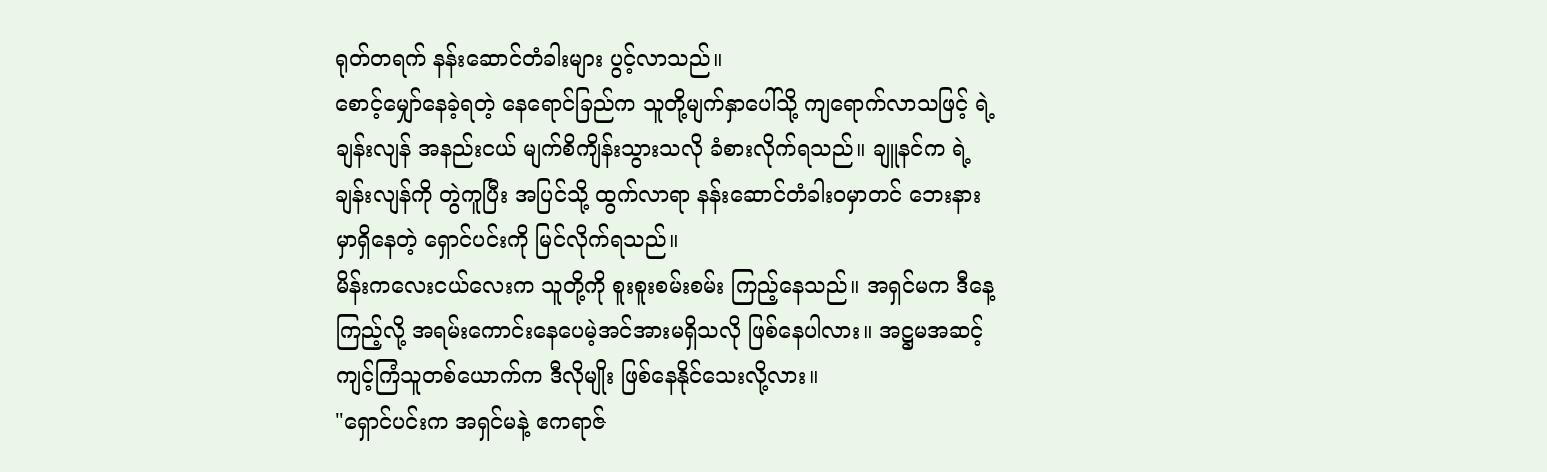ရုတ်တရက် နန်းဆောင်တံခါးများ ပွင့်လာသည်။
စောင့်မျှော်နေခဲ့ရတဲ့ နေရောင်ခြည်က သူတို့မျက်နှာပေါ်သို့ ကျရောက်လာသဖြင့် ရဲ့ချန်းလျန် အနည်းငယ် မျက်စိကျိန်းသွားသလို ခံစားလိုက်ရသည်။ ချူနင်က ရဲ့ချန်းလျန်ကို တွဲကူပြီး အပြင်သို့ ထွက်လာရာ နန်းဆောင်တံခါးဝမှာတင် ဘေးနားမှာရှိနေတဲ့ ရှောင်ပင်းကို မြင်လိုက်ရသည်။
မိန်းကလေးငယ်လေးက သူတို့ကို စူးစူးစမ်းစမ်း ကြည့်နေသည်။ အရှင်မက ဒီနေ့ ကြည့်လို့ အရမ်းကောင်းနေပေမဲ့အင်အားမရှိသလို ဖြစ်နေပါလား။ အဋ္ဌမအဆင့် ကျင့်ကြံသူတစ်ယောက်က ဒီလိုမျိုး ဖြစ်နေနိုင်သေးလို့လား။
"ရှောင်ပင်းက အရှင်မနဲ့ ဧကရာဇ်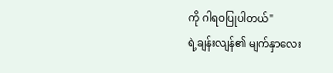ကို ဂါရဝပြုပါတယ်"
ရဲ့ချန်းလျန်၏ မျက်နှာလေး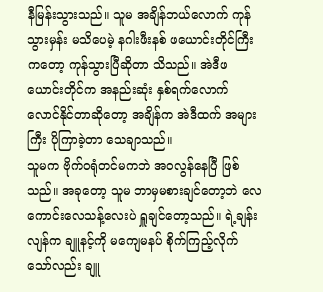နီမြန်းသွားသည်။ သူမ အချိန်ဘယ်လောက် ကုန်သွားမှန်း မသိပေမဲ့ နဂါးဖီးနစ် ဖယောင်းတိုင်ကြီးကတော့ ကုန်သွားပြီဆိုတာ သိသည်။ အဲဒီဖယောင်းတိုင်က အနည်းဆုံး နှစ်ရက်လောက် လောင်နိုင်တာဆိုတော့ အချိန်က အဲဒီထက် အများကြီး ပိုကြာခဲ့တာ သေချာသည်။
သူမက ဗိုက်ဝရုံတင်မကဘဲ အဝလွန်နေပြီ ဖြစ်သည်။ အခုတော့ သူမ ဘာမှမစားချင်တော့ဘဲ လေကောင်းလေသန့်လေးပဲ ရှူချင်တော့သည်။ ရဲ့ချန်းလျန်က ချူနင့်ကို မကျေမနပ် စိုက်ကြည့်လိုက်သော်လည်း ချူ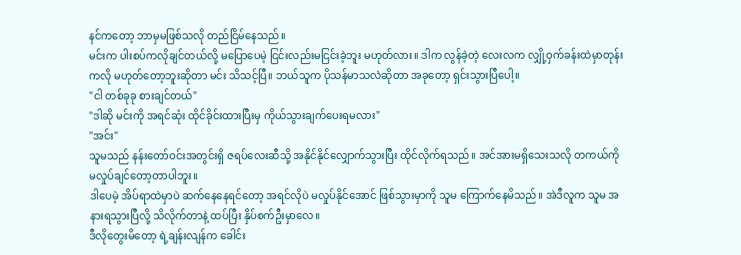နင်ကတော့ ဘာမှမဖြစ်သလို တည်ငြိမ်နေသည်။
မင်းက ပါးစပ်ကလိုချင်တယ်လို့ မပြောပေမဲ့ ငြင်းလည်းမငြင်းခဲ့ဘူး မဟုတ်လား။ ဒါက လွန်ခဲ့တဲ့ လေးလက လျှို့ဝှက်ခန်းထဲမှာတုန်းကလို မဟုတ်တော့ဘူးဆိုတာ မင်း သိသင့်ပြီ။ ဘယ်သူက ပိုသန်မာသလဲဆိုတာ အခုတော့ ရှင်းသွားပြီပေါ့။
"ငါ တစ်ခုခု စားချင်တယ်"
"ဒါဆို မင်းကို အရင်ဆုံး ထိုင်ခိုင်းထားပြီးမှ ကိုယ်သွားချက်ပေးရမလား"
"အင်း"
သူမသည် နန်းတော်ဝင်းအတွင်းရှိ ဇရပ်လေးဆီသို့ အနိုင်နိုင်လျှောက်သွားပြီး ထိုင်လိုက်ရသည်။ အင်အားမရှိသေးသလို တကယ်ကို မလှုပ်ချင်တော့တာပါဘူး။
ဒါပေမဲ့ အိပ်ရာထဲမှာပဲ ဆက်နေနေရင်တော့ အရင်လိုပဲ မလှုပ်နိုင်အောင် ဖြစ်သွားမှာကို သူမ ကြောက်နေမိသည်။ အဲဒီလူက သူမ အနားရသွားပြီလို့ သိလိုက်တာနဲ့ ထပ်ပြီး နှိပ်စက်ဦးမှာလေ။
ဒီလိုတွေးမိတော့ ရဲ့ချန်းလျန်က ခေါင်း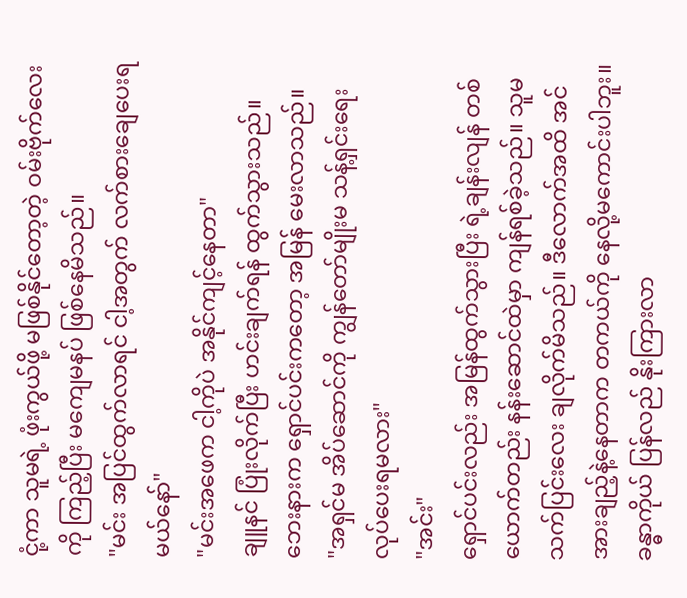ငုံ့ကာ သူမရဲ့ ဖုံးကွယ်ဖို့ မဖြစ်နိုင်တော့တဲ့ ဝမ်းဗိုက်လေးကို ကြည့်ပြီး မကျေမနပ် ဖြစ်နေမိသည်။
"မင်း အပြင်ထွက်လာရင် ငါ့အတွက် လက်စားချေပေးရမယ်နော်"
"မင်းအဖေက ငါ့ကိုပဲ အနိုင်ကျင့်နေတာ"
ချူနင် ပြုံးလိုက်ပြီး ဟင်းချက်ရန် ထွက်သွားသည်။ ဘေးနားက ရှောင်ပင်းကတော့ အမြန် မေးလာသည်။
"အရှင်မ အိပ်ဆောင်ကို ကျွန်တော်မျိုးမ သန့်ရှင်းရေး လုပ်ပေးရမလား"
"အင်း"
ရှောင်ပင်းလည်း အမြန်ထွက်သွားပြီး ရဲ့ချန်းလျန် တစ်ယောက်တည်း နန်းဆောင်ထဲမှာ ကျန်ရစ်ခဲ့သည်။ သူမ သက်ပြင်းလေး ချလိုက်မိသည်။ ဒီလောက်အထိ အင်အားချည့်နဲ့နေတာက တကယ်ကို နေလို့မကောင်းပါဘူး။
ခန္ဓာကိုယ် ပြန်လည် နိုးကြားလာ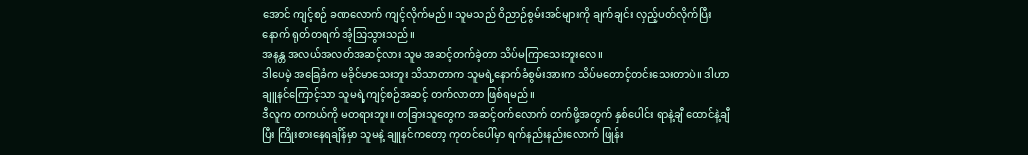အောင် ကျင့်စဉ် ခဏလောက် ကျင့်လိုက်မည်။ သူမသည် ဝိညာဉ်စွမ်းအင်များကို ချက်ချင်း လှည့်ပတ်လိုက်ပြီးနောက် ရုတ်တရက် အံ့သြသွားသည်။
အနန္တ အလယ်အလတ်အဆင့်လား သူမ အဆင့်တက်ခဲ့တာ သိပ်မကြာသေးဘူးလေ။
ဒါပေမဲ့ အခြေခံက မခိုင်မာသေးဘူး သိသာတာက သူမရဲ့နောက်ခံစွမ်းအားက သိပ်မတောင့်တင်းသေးတာပဲ။ ဒါဟာ ချူနင်ကြောင့်သာ သူမရဲ့ကျင့်စဉ်အဆင့် တက်လာတာ ဖြစ်ရမည်။
ဒီလူက တကယ်ကို မတရားဘူး။ တခြားသူတွေက အဆင့်ဝက်လောက် တက်ဖို့အတွက် နှစ်ပေါင်း ရာနဲ့ချီ ထောင်နဲ့ချီပြီး ကြိုးစားနေရချိန်မှာ သူမနဲ့ ချူနင်ကတော့ ကုတင်ပေါ်မှာ ရက်နည်းနည်းလောက် ဖြုန်း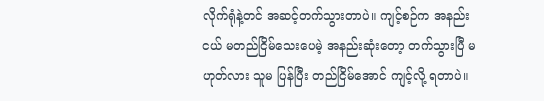လိုက်ရုံနဲ့တင် အဆင့်တက်သွားတာပဲ။ ကျင့်စဉ်က အနည်းငယ် မတည်ငြိမ်သေးပေမဲ့ အနည်းဆုံးတော့ တက်သွားပြီ မဟုတ်လား သူမ ပြန်ပြီး တည်ငြိမ်အောင် ကျင့်လို့ ရတာပဲ။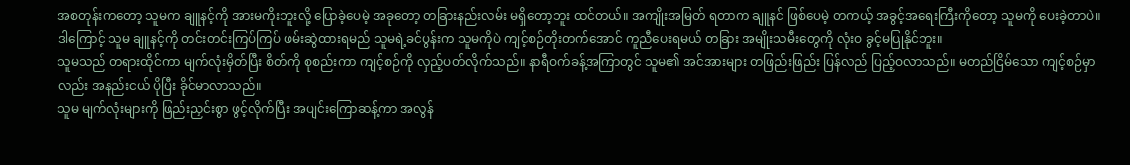အစတုန်းကတော့ သူမက ချူနင့်ကို အားမကိုးဘူးလို့ ပြောခဲ့ပေမဲ့ အခုတော့ တခြားနည်းလမ်း မရှိတော့ဘူး ထင်တယ်။ အကျိုးအမြတ် ရတာက ချူနင် ဖြစ်ပေမဲ့ တကယ့် အခွင့်အရေးကြီးကိုတော့ သူမကို ပေးခဲ့တာပဲ။
ဒါကြောင့် သူမ ချူနင့်ကို တင်းတင်းကြပ်ကြပ် ဖမ်းဆွဲထားရမည် သူမရဲ့ခင်ပွန်းက သူမကိုပဲ ကျင့်စဉ်တိုးတက်အောင် ကူညီပေးရမယ် တခြား အမျိုးသမီးတွေကို လုံးဝ ခွင့်မပြုနိုင်ဘူး။
သူမသည် တရားထိုင်ကာ မျက်လုံးမှိတ်ပြီး စိတ်ကို စုစည်းကာ ကျင့်စဉ်ကို လှည့်ပတ်လိုက်သည်။ နာရီဝက်ခန့်အကြာတွင် သူမ၏ အင်အားများ တဖြည်းဖြည်း ပြန်လည် ပြည့်ဝလာသည်။ မတည်ငြိမ်သော ကျင့်စဉ်မှာလည်း အနည်းငယ် ပိုပြီး ခိုင်မာလာသည်။
သူမ မျက်လုံးများကို ဖြည်းညှင်းစွာ ဖွင့်လိုက်ပြီး အပျင်းကြောဆန့်ကာ အလွန်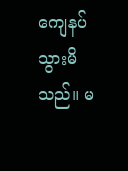ကျေနပ်သွားမိသည်။ မ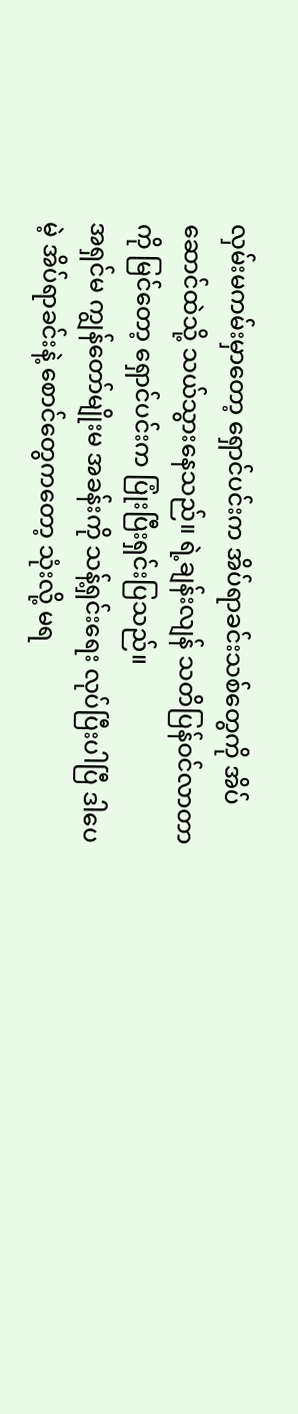လှမ်းမကမ်းမှာတော့ ရှောင်ပင်းက အိပ်ရာခင်းသစ်တွေကို အိပ်ဆောင်ထဲသို့ သယ်သွားနေသည်။ ရဲ့ချန်းလျန် သတိပြန်ဝင်လာတာကို မြင်တော့ ရှောင်ပင်းက ပြုံးပြီးရှင်းပြသည်။
အရှင်မ ကျွန်တော်မျိုးမ အခန်းကို သန့်ရှင်းရေး လုပ်ပြီးပါပြီ ဒါပေမဲ့ အိပ်ရာခင်းနဲ့ စောင်တွေကတော့ သုံးလို့ မရ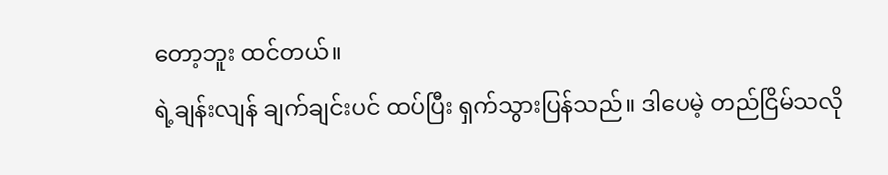တော့ဘူး ထင်တယ်။
ရဲ့ချန်းလျန် ချက်ချင်းပင် ထပ်ပြီး ရှက်သွားပြန်သည်။ ဒါပေမဲ့ တည်ငြိမ်သလို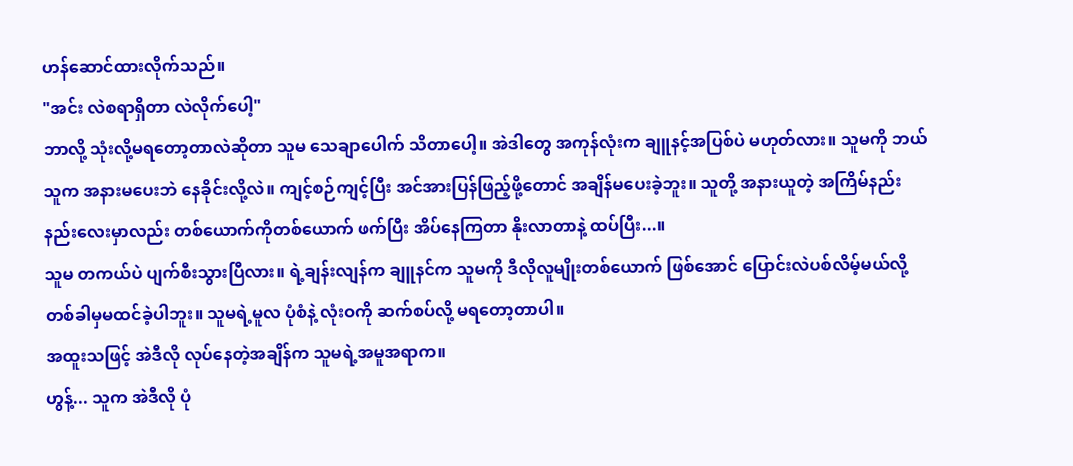ဟန်ဆောင်ထားလိုက်သည်။
"အင်း လဲစရာရှိတာ လဲလိုက်ပေါ့"
ဘာလို့ သုံးလို့မရတော့တာလဲဆိုတာ သူမ သေချာပေါက် သိတာပေါ့။ အဲဒါတွေ အကုန်လုံးက ချူနင့်အပြစ်ပဲ မဟုတ်လား။ သူမကို ဘယ်သူက အနားမပေးဘဲ နေခိုင်းလို့လဲ။ ကျင့်စဉ်ကျင့်ပြီး အင်အားပြန်ဖြည့်ဖို့တောင် အချိန်မပေးခဲ့ဘူး။ သူတို့ အနားယူတဲ့ အကြိမ်နည်းနည်းလေးမှာလည်း တစ်ယောက်ကိုတစ်ယောက် ဖက်ပြီး အိပ်နေကြတာ နိုးလာတာနဲ့ ထပ်ပြီး...။
သူမ တကယ်ပဲ ပျက်စီးသွားပြီလား။ ရဲ့ချန်းလျန်က ချူနင်က သူမကို ဒီလိုလူမျိုးတစ်ယောက် ဖြစ်အောင် ပြောင်းလဲပစ်လိမ့်မယ်လို့ တစ်ခါမှမထင်ခဲ့ပါဘူး။ သူမရဲ့မူလ ပုံစံနဲ့ လုံးဝကို ဆက်စပ်လို့ မရတော့တာပါ။
အထူးသဖြင့် အဲဒီလို လုပ်နေတဲ့အချိန်က သူမရဲ့အမူအရာက။
ဟွန့်... သူက အဲဒီလို ပုံ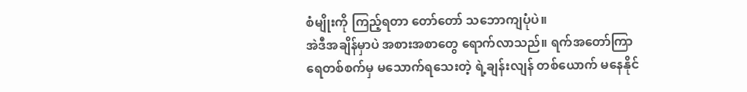စံမျိုးကို ကြည့်ရတာ တော်တော် သဘောကျပုံပဲ။
အဲဒီအချိန်မှာပဲ အစားအစာတွေ ရောက်လာသည်။ ရက်အတော်ကြာ ရေတစ်စက်မှ မသောက်ရသေးတဲ့ ရဲ့ချန်းလျန် တစ်ယောက် မနေနိုင်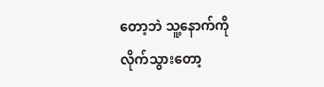တော့ဘဲ သူ့နောက်ကို လိုက်သွားတော့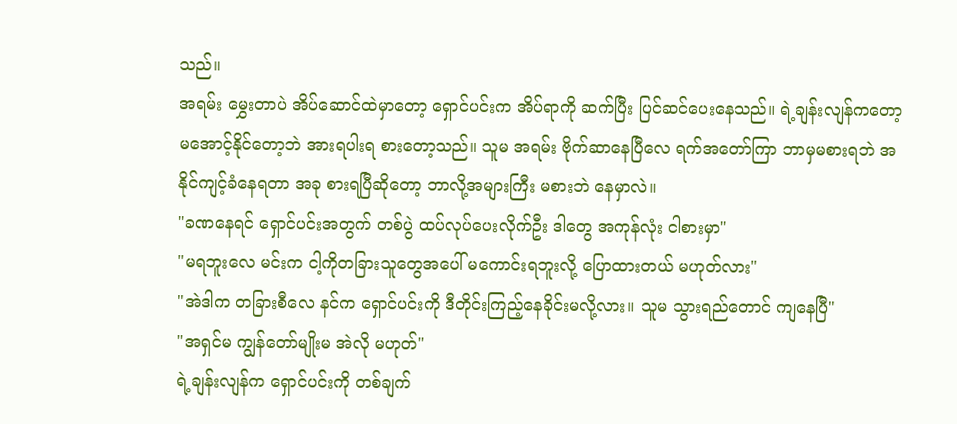သည်။
အရမ်း မွှေးတာပဲ အိပ်ဆောင်ထဲမှာတော့ ရှောင်ပင်းက အိပ်ရာကို ဆက်ပြီး ပြင်ဆင်ပေးနေသည်။ ရဲ့ချန်းလျန်ကတော့ မအောင့်နိုင်တော့ဘဲ အားရပါးရ စားတော့သည်။ သူမ အရမ်း ဗိုက်ဆာနေပြီလေ ရက်အတော်ကြာ ဘာမှမစားရဘဲ အနိုင်ကျင့်ခံနေရတာ အခု စားရပြီဆိုတော့ ဘာလို့အများကြီး မစားဘဲ နေမှာလဲ။
"ခဏနေရင် ရှောင်ပင်းအတွက် တစ်ပွဲ ထပ်လုပ်ပေးလိုက်ဦး ဒါတွေ အကုန်လုံး ငါစားမှာ"
"မရဘူးလေ မင်းက ငါ့ကိုတခြားသူတွေအပေါ် မကောင်းရဘူးလို့ ပြောထားတယ် မဟုတ်လား"
"အဲဒါက တခြားစီလေ နင်က ရှောင်ပင်းကို ဒီတိုင်းကြည့်နေခိုင်းမလို့လား။ သူမ သွားရည်တောင် ကျနေပြီ"
"အရှင်မ ကျွန်တော်မျိုးမ အဲလို မဟုတ်"
ရဲ့ချန်းလျန်က ရှောင်ပင်းကို တစ်ချက်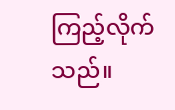ကြည့်လိုက်သည်။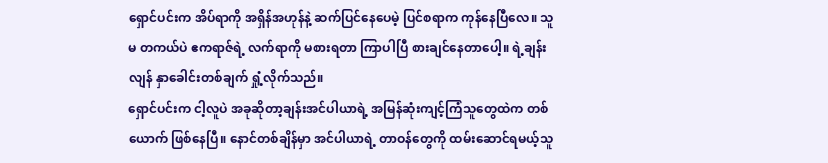ရှောင်ပင်းက အိပ်ရာကို အရှိန်အဟုန်နဲ့ ဆက်ပြင်နေပေမဲ့ ပြင်စရာက ကုန်နေပြီလေ။ သူမ တကယ်ပဲ ဧကရာဇ်ရဲ့ လက်ရာကို မစားရတာ ကြာပါပြီ စားချင်နေတာပေါ့။ ရဲ့ချန်းလျန် နှာခေါင်းတစ်ချက် ရှုံ့လိုက်သည်။
ရှောင်ပင်းက ငါ့လူပဲ အခုဆိုတာ့ချန်းအင်ပါယာရဲ့ အမြန်ဆုံးကျင့်ကြံသူတွေထဲက တစ်ယောက် ဖြစ်နေပြီ။ နောင်တစ်ချိန်မှာ အင်ပါယာရဲ့ တာဝန်တွေကို ထမ်းဆောင်ရမယ့်သူ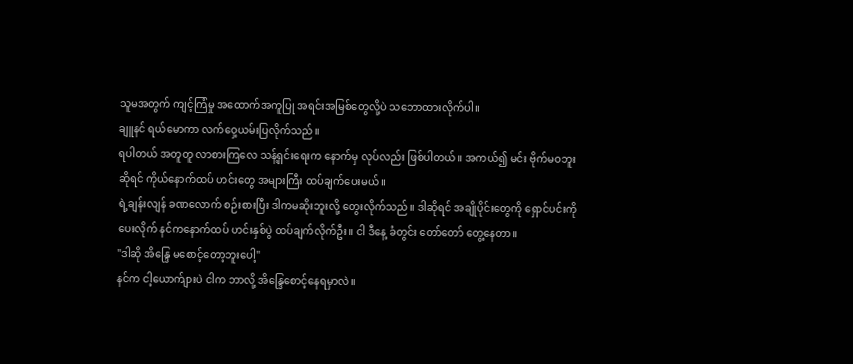သူမအတွက် ကျင့်ကြံမှု အထောက်အကူပြု အရင်းအမြစ်တွေလို့ပဲ သဘောထားလိုက်ပါ။
ချူနင် ရယ်မောကာ လက်ဝှေ့ယမ်းပြလိုက်သည်။
ရပါတယ် အတူတူ လာစားကြလေ သန့်ရှင်းရေးက နောက်မှ လုပ်လည်း ဖြစ်ပါတယ်။ အကယ်၍ မင်း ဗိုက်မဝဘူးဆိုရင် ကိုယ်နောက်ထပ် ဟင်းတွေ အများကြီး ထပ်ချက်ပေးမယ်။
ရဲ့ချန်းလျန် ခဏလောက် စဉ်းစားပြီး ဒါကမဆိုးဘူးလို့ တွေးလိုက်သည်။ ဒါဆိုရင် အချိုပိုင်းတွေကို ရှောင်ပင်းကို ပေးလိုက် နင်ကနောက်ထပ် ဟင်းနှစ်ပွဲ ထပ်ချက်လိုက်ဦး။ ငါ ဒီနေ့ ခံတွင်း တော်တော် တွေ့နေတာ။
"ဒါဆို အိန္ဒြေ မစောင့်တော့ဘူးပေါ့"
နင်က ငါ့ယောက်ျားပဲ ငါက ဘာလို့ အိန္ဒြေစောင့်နေရမှာလဲ။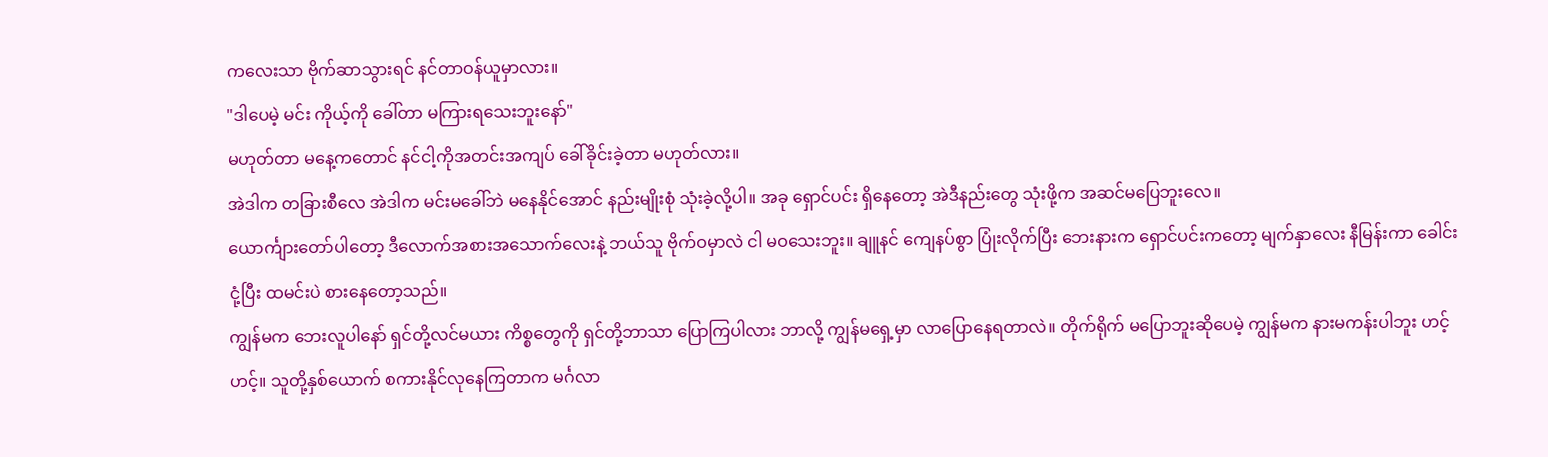ကလေးသာ ဗိုက်ဆာသွားရင် နင်တာဝန်ယူမှာလား။
"ဒါပေမဲ့ မင်း ကိုယ့်ကို ခေါ်တာ မကြားရသေးဘူးနော်"
မဟုတ်တာ မနေ့ကတောင် နင်ငါ့ကိုအတင်းအကျပ် ခေါ်ခိုင်းခဲ့တာ မဟုတ်လား။
အဲဒါက တခြားစီလေ အဲဒါက မင်းမခေါ်ဘဲ မနေနိုင်အောင် နည်းမျိုးစုံ သုံးခဲ့လို့ပါ။ အခု ရှောင်ပင်း ရှိနေတော့ အဲဒီနည်းတွေ သုံးဖို့က အဆင်မပြေဘူးလေ။
ယောင်္ကျားတော်ပါတော့ ဒီလောက်အစားအသောက်လေးနဲ့ ဘယ်သူ ဗိုက်ဝမှာလဲ ငါ မဝသေးဘူး။ ချူနင် ကျေနပ်စွာ ပြုံးလိုက်ပြီး ဘေးနားက ရှောင်ပင်းကတော့ မျက်နှာလေး နီမြန်းကာ ခေါင်းငုံ့ပြီး ထမင်းပဲ စားနေတော့သည်။
ကျွန်မက ဘေးလူပါနော် ရှင်တို့လင်မယား ကိစ္စတွေကို ရှင်တို့ဘာသာ ပြောကြပါလား ဘာလို့ ကျွန်မရှေ့မှာ လာပြောနေရတာလဲ။ တိုက်ရိုက် မပြောဘူးဆိုပေမဲ့ ကျွန်မက နားမကန်းပါဘူး ဟင့်ဟင့်။ သူတို့နှစ်ယောက် စကားနိုင်လုနေကြတာက မင်္ဂလာ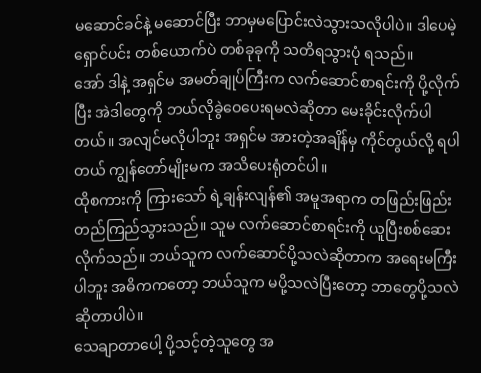မဆောင်ခင်နဲ့ မဆောင်ပြီး ဘာမှမပြောင်းလဲသွားသလိုပါပဲ။ ဒါပေမဲ့ ရှောင်ပင်း တစ်ယောက်ပဲ တစ်ခုခုကို သတိရသွားပုံ ရသည်။
အော် ဒါနဲ့ အရှင်မ အမတ်ချုပ်ကြီးက လက်ဆောင်စာရင်းကို ပို့လိုက်ပြီး အဲဒါတွေကို ဘယ်လိုခွဲဝေပေးရမလဲဆိုတာ မေးခိုင်းလိုက်ပါတယ်။ အလျင်မလိုပါဘူး အရှင်မ အားတဲ့အချိန်မှ ကိုင်တွယ်လို့ ရပါတယ် ကျွန်တော်မျိုးမက အသိပေးရုံတင်ပါ။
ထိုစကားကို ကြားသော် ရဲ့ချန်းလျန်၏ အမူအရာက တဖြည်းဖြည်း တည်ကြည်သွားသည်။ သူမ လက်ဆောင်စာရင်းကို ယူပြီးစစ်ဆေးလိုက်သည်။ ဘယ်သူက လက်ဆောင်ပို့သလဲဆိုတာက အရေးမကြီးပါဘူး အဓိကကတော့ ဘယ်သူက မပို့သလဲပြီးတော့ ဘာတွေပို့သလဲဆိုတာပါပဲ။
သေချာတာပေါ့ ပို့သင့်တဲ့သူတွေ အ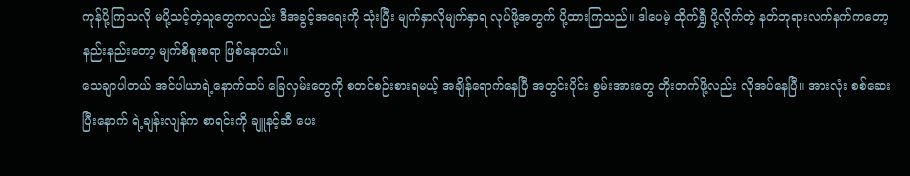ကုန်ပို့ကြသလို မပို့သင့်တဲ့သူတွေကလည်း ဒီအခွင့်အရေးကို သုံးပြီး မျက်နှာလိုမျက်နှာရ လုပ်ဖို့အတွက် ပို့ထားကြသည်။ ဒါပေမဲ့ ထိုက်ရွှီ ပို့လိုက်တဲ့ နတ်ဘုရားလက်နက်ကတော့ နည်းနည်းတော့ မျက်စိစူးစရာ ဖြစ်နေတယ်။
သေချာပါတယ် အင်ပါယာရဲ့နောက်ထပ် ခြေလှမ်းတွေကို စတင်စဉ်းစားရမယ့် အချိန်ရောက်နေပြီ အတွင်းပိုင်း စွမ်းအားတွေ တိုးတက်ဖို့လည်း လိုအပ်နေပြီ။ အားလုံး စစ်ဆေးပြီးနောက် ရဲ့ချန်းလျန်က စာရင်းကို ချူနင့်ဆီ ပေး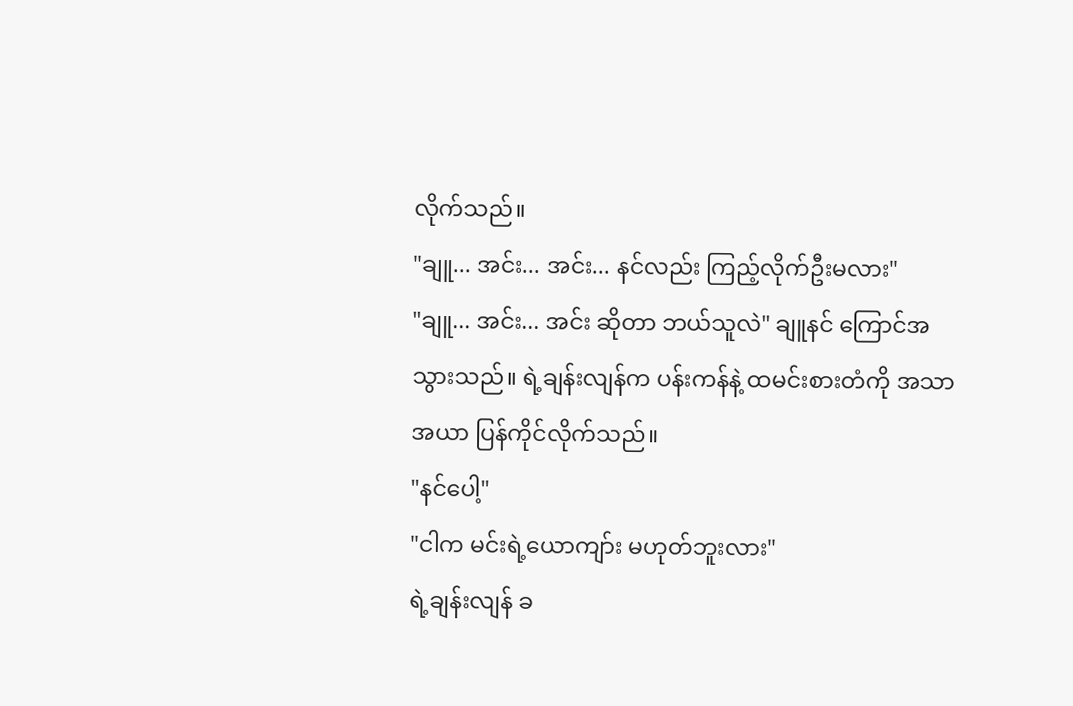လိုက်သည်။
"ချူ... အင်း... အင်း... နင်လည်း ကြည့်လိုက်ဦးမလား"
"ချူ... အင်း... အင်း ဆိုတာ ဘယ်သူလဲ" ချူနင် ကြောင်အသွားသည်။ ရဲ့ချန်းလျန်က ပန်းကန်နဲ့ ထမင်းစားတံကို အသာအယာ ပြန်ကိုင်လိုက်သည်။
"နင်ပေါ့"
"ငါက မင်းရဲ့ယောကျာ်း မဟုတ်ဘူးလား"
ရဲ့ချန်းလျန် ခ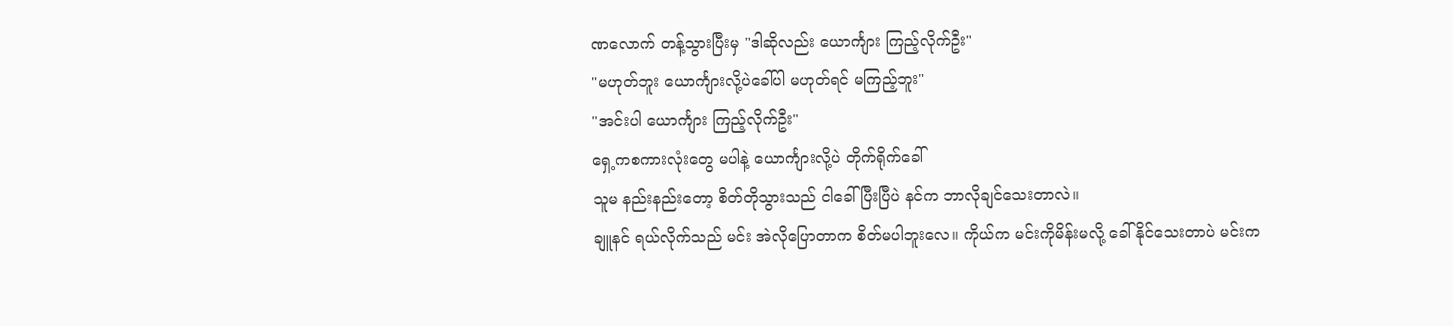ဏလောက် တန့်သွားပြီးမှ "ဒါဆိုလည်း ယောင်္ကျား ကြည့်လိုက်ဦး"
"မဟုတ်ဘူး ယောင်္ကျားလို့ပဲခေါ်ပါ မဟုတ်ရင် မကြည့်ဘူး"
"အင်းပါ ယောင်္ကျား ကြည့်လိုက်ဦး"
ရှေ့ကစကားလုံးတွေ မပါနဲ့ ယောင်္ကျားလို့ပဲ တိုက်ရိုက်ခေါ်
သူမ နည်းနည်းတော့ စိတ်တိုသွားသည် ငါခေါ်ပြီးပြီပဲ နင်က ဘာလိုချင်သေးတာလဲ။
ချူနင် ရယ်လိုက်သည် မင်း အဲလိုပြောတာက စိတ်မပါဘူးလေ။ ကိုယ်က မင်းကိုမိန်းမလို့ ခေါ်နိုင်သေးတာပဲ မင်းက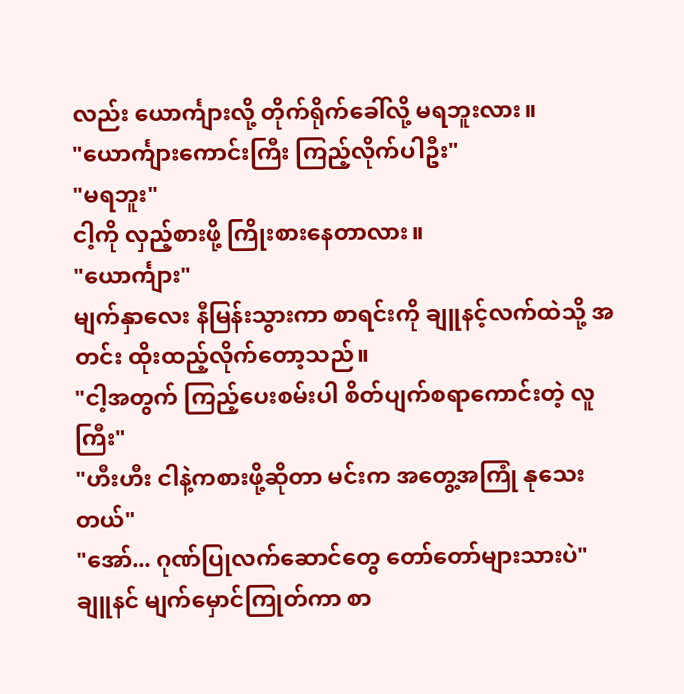လည်း ယောင်္ကျားလို့ တိုက်ရိုက်ခေါ်လို့ မရဘူးလား။
"ယောင်္ကျားကောင်းကြီး ကြည့်လိုက်ပါဦး"
"မရဘူး"
ငါ့ကို လှည့်စားဖို့ ကြိုးစားနေတာလား။
"ယောင်္ကျား"
မျက်နှာလေး နီမြန်းသွားကာ စာရင်းကို ချူနင့်လက်ထဲသို့ အတင်း ထိုးထည့်လိုက်တော့သည်။
"ငါ့အတွက် ကြည့်ပေးစမ်းပါ စိတ်ပျက်စရာကောင်းတဲ့ လူကြီး"
"ဟီးဟီး ငါနဲ့ကစားဖို့ဆိုတာ မင်းက အတွေ့အကြုံ နုသေးတယ်"
"အော်... ဂုဏ်ပြုလက်ဆောင်တွေ တော်တော်များသားပဲ" ချူနင် မျက်မှောင်ကြုတ်ကာ စာ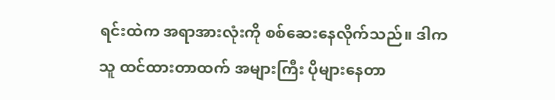ရင်းထဲက အရာအားလုံးကို စစ်ဆေးနေလိုက်သည်။ ဒါက သူ ထင်ထားတာထက် အများကြီး ပိုများနေတာ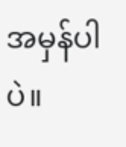အမှန်ပါပဲ။